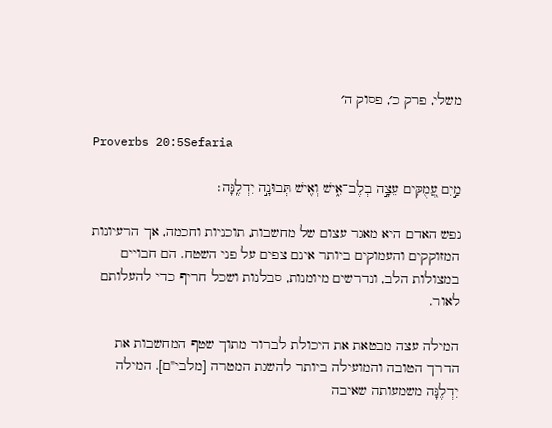משלי, פרק כ׳, פסוק ה׳

Proverbs 20:5Sefaria

מַ֣יִם עֲ֭מֻקִּים עֵצָ֣ה בְלֶב־אִ֑ישׁ וְאִ֖ישׁ תְּבוּנָ֣ה יִדְלֶֽנָּה׃

נפש האדם היא מאגר עצום של מחשבות, תוכניות וחכמה, אך הרעיונות המזוקקים והעמוקים ביותר אינם צפים על פני השטח. הם חבויים במצולות הלב, ונדרשים מיומנות, סבלנות ושכל חריף כדי להעלותם לאור.

המילה עצה מבטאת את היכולת לברור מתוך שטף המחשבות את הדרך הטובה והמועילה ביותר להשגת המטרה [מלבי"ם]. המילה יִדְלֶנָּה משמעותה שאיבה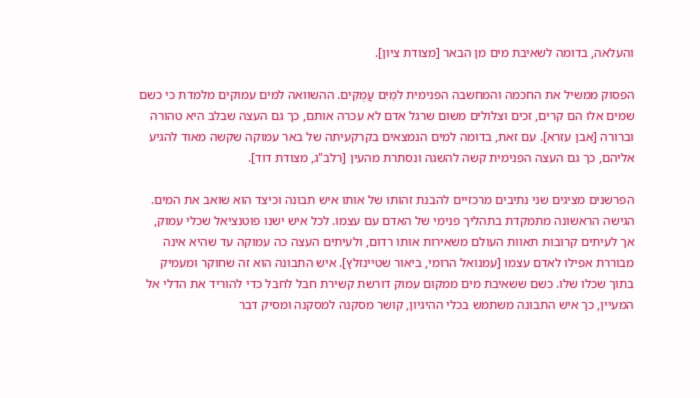והעלאה, בדומה לשאיבת מים מן הבאר [מצודת ציון].

הפסוק ממשיל את החכמה והמחשבה הפנימית למַיִם עֲמֻקִּים. ההשוואה למים עמוקים מלמדת כי כשם שמים אלו הם קרים, זכים וצלולים משום שרגל אדם לא עכרה אותם, כך גם העצה שבלב היא טהורה וברורה [אבן עזרא]. עם זאת, בדומה למים הנמצאים בקרקעיתה של באר עמוקה שקשה מאוד להגיע אליהם, כך גם העצה הפנימית קשה להשגה ונסתרת מהעין [רלב"ג, מצודת דוד].

הפרשנים מציגים שני נתיבים מרכזיים להבנת זהותו של אותו איש תבונה וכיצד הוא שואב את המים. הגישה הראשונה מתמקדת בתהליך פנימי של האדם עם עצמו. לכל איש ישנו פוטנציאל שכלי עמוק, אך לעיתים קרובות תאוות העולם משאירות אותו רדום, ולעיתים העצה כה עמוקה עד שהיא אינה מבוררת אפילו לאדם עצמו [עמנואל הרומי, ביאור שטיינזלץ]. איש התבונה הוא זה שחוקר ומעמיק בתוך שכלו שלו. כשם ששאיבת מים ממקום עמוק דורשת קשירת חבל לחבל כדי להוריד את הדלי אל המעיין, כך איש התבונה משתמש בכלי ההיגיון, קושר מסקנה למסקנה ומסיק דבר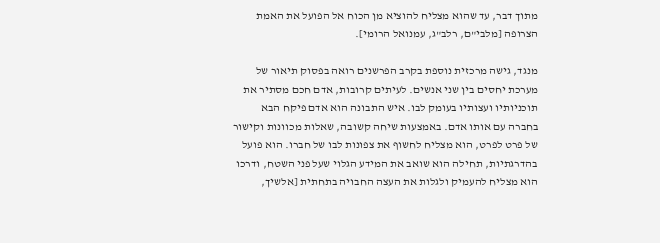מתוך דבר, עד שהוא מצליח להוציא מן הכוח אל הפועל את האמת הצרופה [מלבי"ם, רלב"ג, עמנואל הרומי].

מנגד, גישה מרכזית נוספת בקרב הפרשנים רואה בפסוק תיאור של מערכת יחסים בין שני אנשים. לעיתים קרובות, אדם חכם מסתיר את תוכניותיו ועצותיו בעומק לבו. איש התבונה הוא אדם פיקח הבא בחברה עם אותו אדם. באמצעות שיחה קשובה, שאלות מכוונות וקישור של פרט לפרט, הוא מצליח לחשוף את צפונות לבו של חברו. הוא פועל בהדרגתיות, תחילה הוא שואב את המידע הגלוי שעל פני השטח, ודרכו הוא מצליח להעמיק ולגלות את העצה החבויה בתחתית [אלשיך,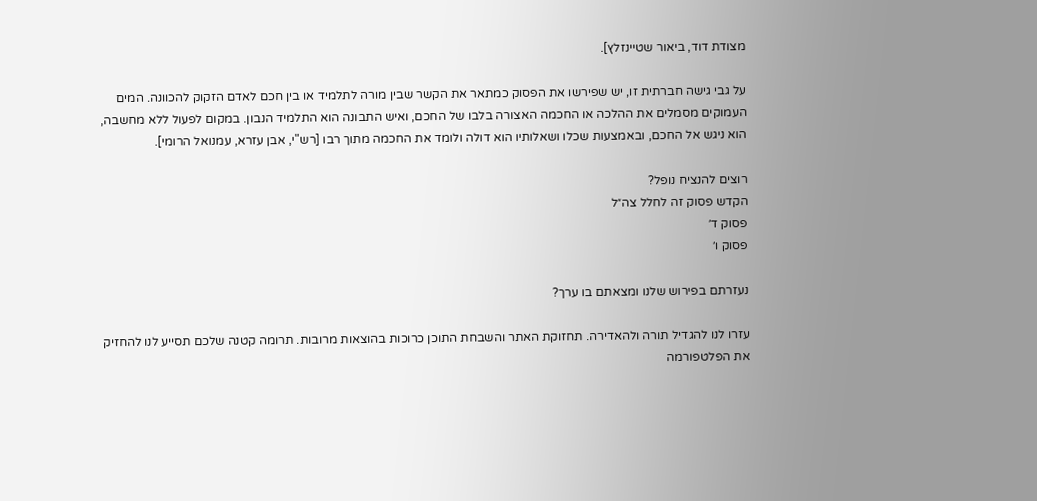מצודת דוד, ביאור שטיינזלץ].

על גבי גישה חברתית זו, יש שפירשו את הפסוק כמתאר את הקשר שבין מורה לתלמיד או בין חכם לאדם הזקוק להכוונה. המים העמוקים מסמלים את ההלכה או החכמה האצורה בלבו של החכם, ואיש התבונה הוא התלמיד הנבון. במקום לפעול ללא מחשבה, הוא ניגש אל החכם, ובאמצעות שכלו ושאלותיו הוא דולה ולומד את החכמה מתוך רבו [רש"י, אבן עזרא, עמנואל הרומי].

רוצים להנציח נופל?
הקדש פסוק זה לחלל צה״ל
פסוק ד׳
פסוק ו׳

נעזרתם בפירוש שלנו ומצאתם בו ערך?

עזרו לנו להגדיל תורה ולהאדירה. תחזוקת האתר והשבחת התוכן כרוכות בהוצאות מרובות. תרומה קטנה שלכם תסייע לנו להחזיק את הפלטפורמה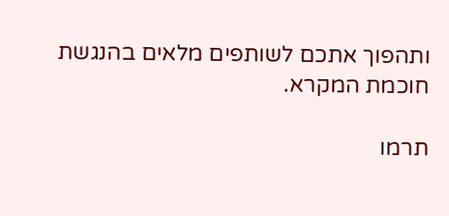ותהפוך אתכם לשותפים מלאים בהנגשת חוכמת המקרא.

תרמו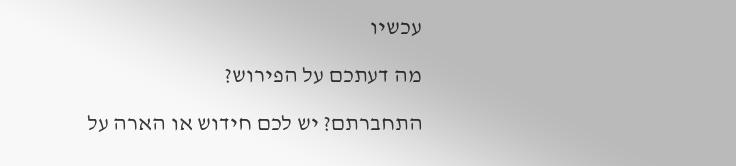עכשיו

מה דעתכם על הפירוש?

התחברתם? יש לכם חידוש או הארה על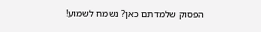הפסוק שלמדתם כאן? נשמח לשמוע!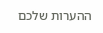ההערות שלכם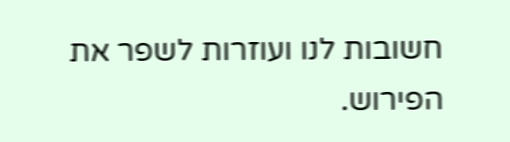חשובות לנו ועוזרות לשפר את הפירוש.